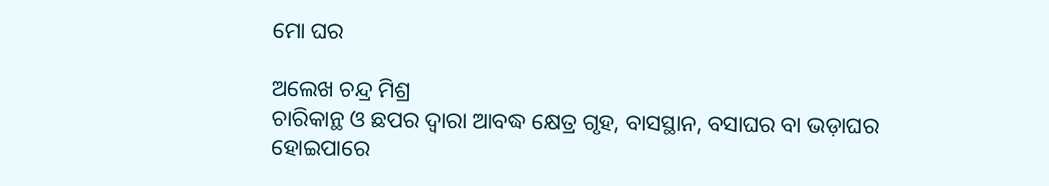ମୋ ଘର

ଅଲେଖ ଚନ୍ଦ୍ର ମିଶ୍ର
ଚାରିକାନ୍ଥ ଓ ଛପର ଦ୍ୱାରା ଆବଦ୍ଧ କ୍ଷେତ୍ର ଗୃହ, ବାସସ୍ଥାନ, ବସାଘର ବା ଭଡ଼ାଘର ହୋଇପାରେ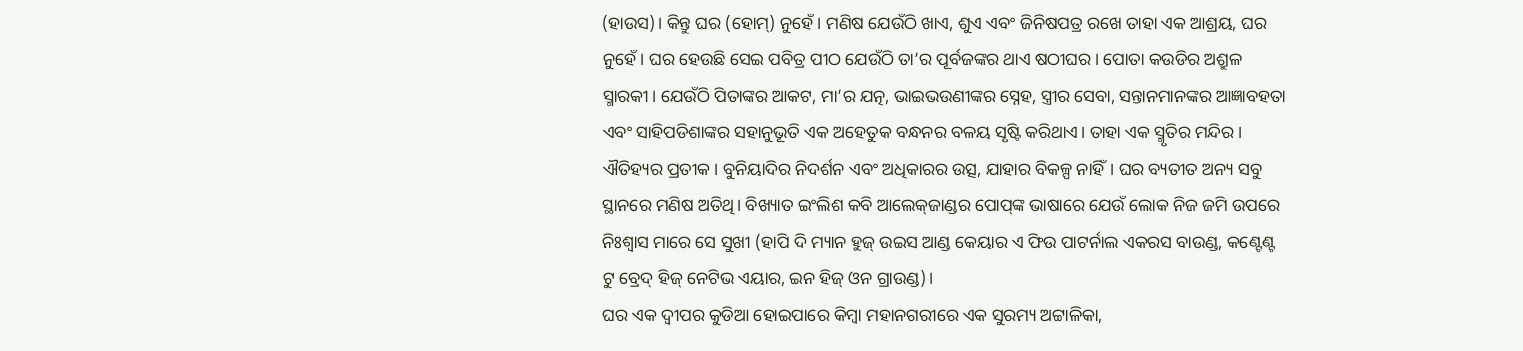(ହାଉସ)। କିନ୍ତୁ ଘର (ହୋମ୍‌) ନୁହେଁ। ମଣିଷ ଯେଉଁଠି ଖାଏ, ଶୁଏ ଏବଂ ଜିନିଷପତ୍ର ରଖେ ତାହା ଏକ ଆଶ୍ରୟ, ଘର ନୁହେଁ। ଘର ହେଉଛି ସେଇ ପବିତ୍ର ପୀଠ ଯେଉଁଠି ତା’ର ପୂର୍ବଜଙ୍କର ଥାଏ ଷଠୀଘର। ପୋତା କଉଡିର ଅଶ୍ରୁଳ ସ୍ମାରକୀ। ଯେଉଁଠି ପିତାଙ୍କର ଆକଟ, ମା’ର ଯତ୍ନ, ଭାଇଭଉଣୀଙ୍କର ସ୍ନେହ, ସ୍ତ୍ରୀର ସେବା, ସନ୍ତାନମାନଙ୍କର ଆଜ୍ଞାବହତା ଏବଂ ସାହିପଡିଶାଙ୍କର ସହାନୁଭୂତି ଏକ ଅହେତୁକ ବନ୍ଧନର ବଳୟ ସୃଷ୍ଟି କରିଥାଏ। ତାହା ଏକ ସ୍ମୃତିର ମନ୍ଦିର। ଐତିହ୍ୟର ପ୍ରତୀକ। ବୁନିୟାଦିର ନିଦର୍ଶନ ଏବଂ ଅଧିକାରର ଉତ୍ସ, ଯାହାର ବିକଳ୍ପ ନାହିଁ। ଘର ବ୍ୟତୀତ ଅନ୍ୟ ସବୁ ସ୍ଥାନରେ ମଣିଷ ଅତିଥି। ବିଖ୍ୟାତ ଇଂଲିଶ କବି ଆଲେକ୍‌ଜାଣ୍ଡର ପୋପ୍‌ଙ୍କ ଭାଷାରେ ଯେଉଁ ଲୋକ ନିଜ ଜମି ଉପରେ ନିଃଶ୍ୱାସ ମାରେ ସେ ସୁଖୀ (ହାପି ଦି ମ୍ୟାନ ହୁଜ୍‌ ଉଇସ ଆଣ୍ଡ କେୟାର ଏ ଫିଉ ପାଟର୍ନାଲ ଏକରସ ବାଉଣ୍ଡ, କଣ୍ଟେଣ୍ଟ ଟୁ ବ୍ରେଦ୍‌ ହିଜ୍‌ ନେଟିଭ ଏୟାର, ଇନ ହିଜ୍‌ ଓନ ଗ୍ରାଉଣ୍ଡ)।
ଘର ଏକ ଦ୍ୱୀପର କୁଡିଆ ହୋଇପାରେ କିମ୍ବା ମହାନଗରୀରେ ଏକ ସୁରମ୍ୟ ଅଟ୍ଟାଳିକା,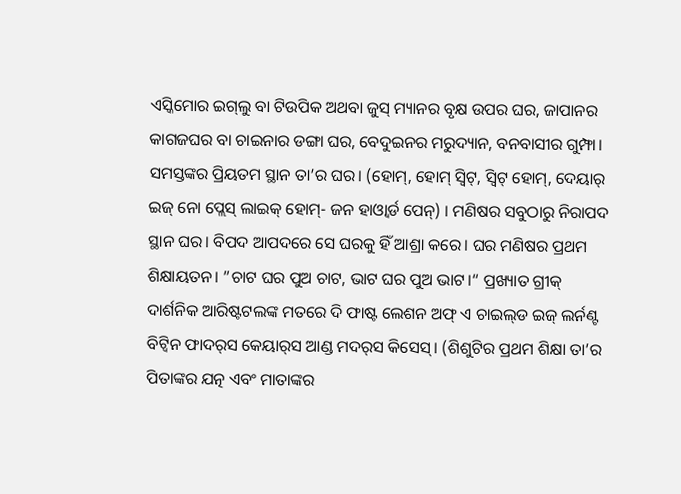ଏସ୍କିମୋର ଇଗ୍‌ଲୁ ବା ଟିଉପିକ ଅଥବା ଜୁସ୍‌ ମ୍ୟାନର ବୃକ୍ଷ ଉପର ଘର, ଜାପାନର କାଗଜଘର ବା ଚାଇନାର ଡଙ୍ଗା ଘର, ବେଦୁଇନର ମରୁଦ୍ୟାନ, ବନବାସୀର ଗୁମ୍ଫା। ସମସ୍ତଙ୍କର ପ୍ରିୟତମ ସ୍ଥାନ ତା’ର ଘର। (ହୋମ୍‌, ହୋମ୍‌ ସ୍ବିଟ୍‌, ସ୍ବିଟ୍‌ ହୋମ୍‌, ଦେୟାର୍‌ ଇଜ୍‌ ନୋ ପ୍ଲେସ୍‌ ଲାଇକ୍‌ ହୋମ୍‌- ଜନ ହାଓ୍ବାର୍ଡ ପେନ୍‌) । ମଣିଷର ସବୁଠାରୁ ନିରାପଦ ସ୍ଥାନ ଘର। ବିପଦ ଆପଦରେ ସେ ଘରକୁ ହିଁ ଆଶ୍ରା କରେ। ଘର ମଣିଷର ପ୍ରଥମ ଶିକ୍ଷାୟତନ। ”ଚାଟ ଘର ପୁଅ ଚାଟ, ଭାଟ ଘର ପୁଅ ଭାଟ।“ ପ୍ରଖ୍ୟାତ ଗ୍ରୀକ୍‌ ଦାର୍ଶନିକ ଆରିଷ୍ଟଟଲଙ୍କ ମତରେ ଦି ଫାଷ୍ଟ ଲେଶନ ଅଫ୍‌ ଏ ଚାଇଲ୍‌ଡ ଇଜ୍‌ ଲର୍ନଣ୍ଟ ବିଟ୍ବିନ ଫାଦର୍‌ସ କେୟାର୍‌ସ ଆଣ୍ଡ ମଦର୍‌ସ କିସେସ୍‌। (ଶିଶୁଟିର ପ୍ରଥମ ଶିକ୍ଷା ତା’ର ପିତାଙ୍କର ଯତ୍ନ ଏବଂ ମାତାଙ୍କର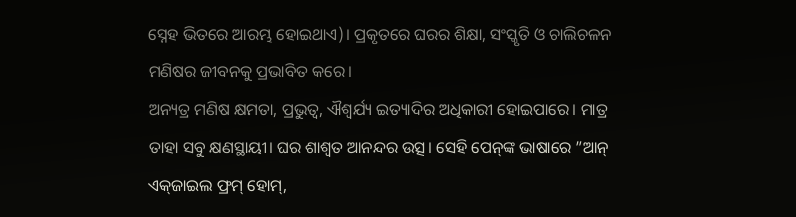ସ୍ନେହ ଭିତରେ ଆରମ୍ଭ ହୋଇଥାଏ)। ପ୍ରକୃତରେ ଘରର ଶିକ୍ଷା, ସଂସ୍କୃତି ଓ ଚାଲିଚଳନ ମଣିଷର ଜୀବନକୁ ପ୍ରଭାବିତ କରେ।
ଅନ୍ୟତ୍ର ମଣିଷ କ୍ଷମତା, ପ୍ରଭୁତ୍ୱ, ଐଶ୍ୱର୍ଯ୍ୟ ଇତ୍ୟାଦିର ଅଧିକାରୀ ହୋଇପାରେ। ମାତ୍ର ତାହା ସବୁ କ୍ଷଣସ୍ଥାୟୀ। ଘର ଶାଶ୍ୱତ ଆନନ୍ଦର ଉତ୍ସ। ସେହି ପେନ୍‌ଙ୍କ ଭାଷାରେ ”ଆନ୍‌ ଏକ୍‌ଜାଇଲ ଫ୍ରମ୍‌ ହୋମ୍‌,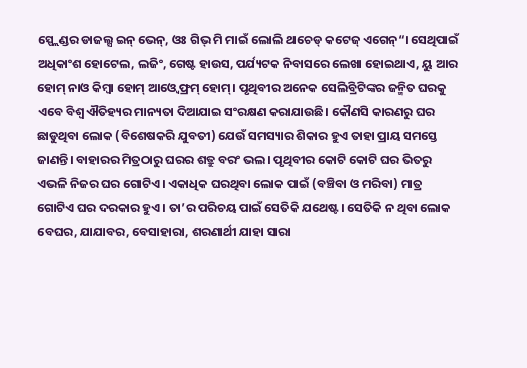ସ୍ପ୍ଲେଣ୍ଡର ଡାଜଲ୍ସ ଇନ୍‌ ଭେନ୍‌, ଓଃ ଗିଭ୍‌ ମି ମାଇଁ ଲୋଲି ଥାଚେଡ୍‌ କଟେଜ୍‌ ଏଗେନ୍‌“। ସେଥିପାଇଁ ଅଧିକାଂଶ ହୋଟେଲ, ଲଜିଂ, ଗେଷ୍ଟ ହାଉସ, ପର୍ଯ୍ୟଟକ ନିବାସରେ ଲେଖା ହୋଇଥାଏ, ୟୁ ଆର ହୋମ୍‌ ନାଓ କିମ୍ବା ହୋମ୍‌ ଆଓ୍ବେ ଫ୍ରମ୍‌ ହୋମ୍‌। ପୃଥିବୀର ଅନେକ ସେଲିବ୍ରିଟିଙ୍କର ଜନ୍ମିତ ଘରକୁ ଏବେ ବିଶ୍ୱ ଐତିହ୍ୟର ମାନ୍ୟତା ଦିଆଯାଇ ସଂରକ୍ଷଣ କରାଯାଉଛି। କୌଣସି କାରଣରୁ ଘର ଛାଡୁଥିବା ଲୋକ (ବିଶେଷକରି ଯୁବତୀ) ଯେଉଁ ସମସ୍ୟାର ଶିକାର ହୁଏ ତାହା ପ୍ରାୟ ସମସ୍ତେ ଜାଣନ୍ତି। ବାହାରର ମିତ୍ରଠାରୁ ଘରର ଶତ୍ରୁ ବରଂ ଭଲ। ପୃଥିବୀର କୋଟି କୋଟି ଘର ଭିତରୁ ଏଭଳି ନିଜର ଘର ଗୋଟିଏ। ଏକାଧିକ ଘରଥିବା ଲୋକ ପାଇଁ (ବଞ୍ଚିବା ଓ ମରିବା) ମାତ୍ର ଗୋଟିଏ ଘର ଦରକାର ହୁଏ। ତା’ର ପରିଚୟ ପାଇଁ ସେତିକି ଯଥେଷ୍ଟ। ସେତିକି ନ ଥିବା ଲୋକ ବେଘର, ଯାଯାବର, ବେସାହାରା, ଶରଣାର୍ଥୀ ଯାହା ସାରା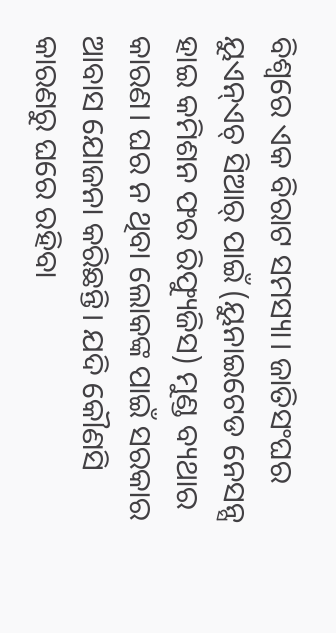ବିଶ୍ୱରେ ଏକ ବିରାଟ ସମସ୍ୟା। ଜାତିସଂଘର ୟୁଏନ୍‌ଏଚ୍‌ ସିଆର୍‌ ପାଇଁ (ୟୁନାଇଟେଡ ନେସନ୍ସ ହାଇ କମିଶନ ଫର ରିଫ୍ୟୁଜିସ) ମୁଣ୍ଡ ବ୍ୟଥାର କାରଣ। ଘର ନ ଥିବା ଲୋକଙ୍କ ପାଇଁ ସରକାର ଆବାସ ଯୋଜନା କରିଛନ୍ତି। ଯଦି କୌଣସି କାରଣରୁ ଘରେ ରହିବା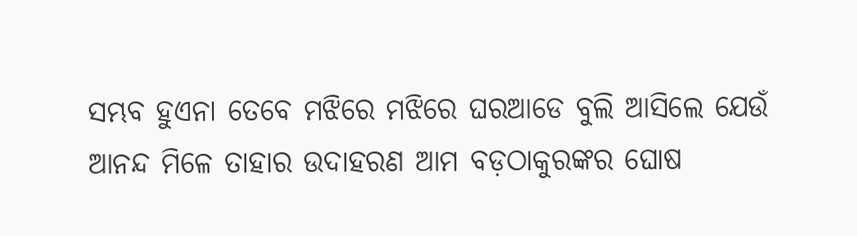ସମ୍ଭବ ହୁଏନା ତେବେ ମଝିରେ ମଝିରେ ଘରଆଡେ ବୁଲି ଆସିଲେ ଯେଉଁ ଆନନ୍ଦ ମିଳେ ତାହାର ଉଦାହରଣ ଆମ ବଡ଼ଠାକୁରଙ୍କର ଘୋଷ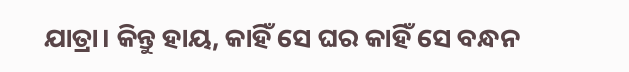ଯାତ୍ରା। କିନ୍ତୁ ହାୟ, କାହିଁ ସେ ଘର କାହିଁ ସେ ବନ୍ଧନ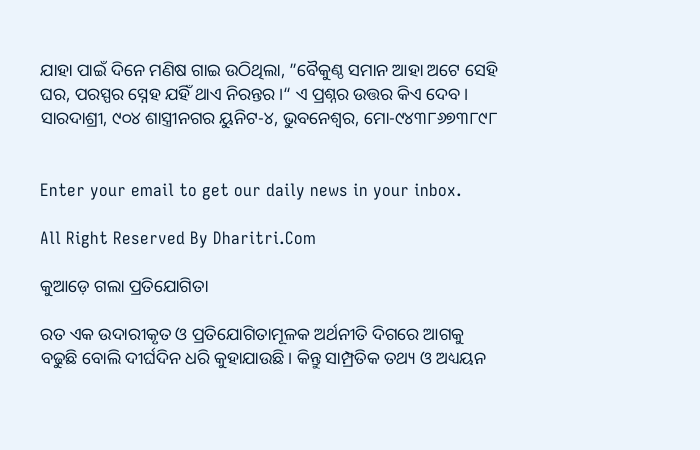ଯାହା ପାଇଁ ଦିନେ ମଣିଷ ଗାଇ ଉଠିଥିଲା, ”ବୈକୁଣ୍ଠ ସମାନ ଆହା ଅଟେ ସେହି ଘର, ପରସ୍ପର ସ୍ନେହ ଯହିଁ ଥାଏ ନିରନ୍ତର।“ ଏ ପ୍ରଶ୍ନର ଉତ୍ତର କିଏ ଦେବ।
ସାରଦାଶ୍ରୀ, ୯୦୪ ଶାସ୍ତ୍ରୀନଗର ୟୁନିଟ-୪, ଭୁବନେଶ୍ୱର, ମୋ-୯୪୩୮୬୭୩୮୯୮


Enter your email to get our daily news in your inbox.

All Right Reserved By Dharitri.Com

କୁଆଡ଼େ ଗଲା ପ୍ରତିଯୋଗିତା

ରତ ଏକ ଉଦାରୀକୃତ ଓ ପ୍ରତିଯୋଗିତାମୂଳକ ଅର୍ଥନୀତି ଦିଗରେ ଆଗକୁ ବଢୁଛି ବୋଲି ଦୀର୍ଘଦିନ ଧରି କୁହାଯାଉଛି। କିନ୍ତୁ ସାମ୍ପ୍ରତିକ ତଥ୍ୟ ଓ ଅଧ୍ୟୟନ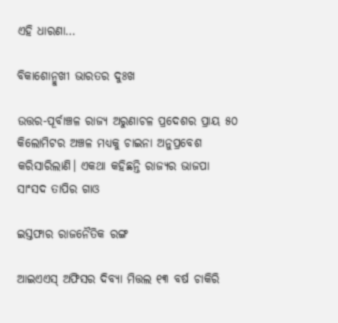ଏହି ଧାରଣା…

ବିକାଶୋନ୍ମୁଖୀ ଭାରତର ଦୁଃଖ

ଉତ୍ତର-ପୂର୍ବାଞ୍ଚଳ ରାଜ୍ୟ ଅରୁଣାଚଳ ପ୍ରଦେଶର ପ୍ରାୟ ୫୦ କିଲୋମିଟର ଅଞ୍ଚଳ ମଧ୍ୟକୁ ଚାଇନା ଅନୁପ୍ରବେଶ କରିସାରିଲାଣି। ଏକଥା କହିଛନ୍ତି ରାଜ୍ୟର ଭାଜପା ସାଂସଦ ତାପିର ଗାଓ

ଇସ୍ତଫାର ରାଜନୈତିକ ରଙ୍ଗ

ଆଇଏଏସ୍‌ ଅଫିସର ଦିବ୍ୟା ମିତ୍ତଲ ୧୩ ବର୍ଷ ଚାକିରି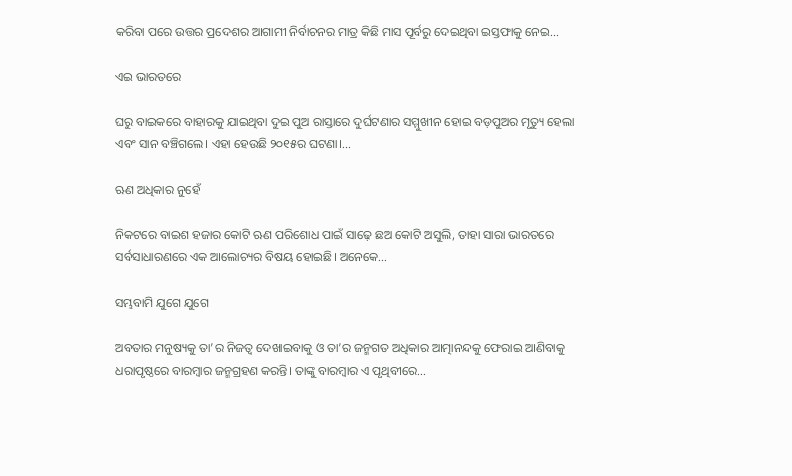କରିବା ପରେ ଉତ୍ତର ପ୍ରଦେଶର ଆଗାମୀ ନିର୍ବାଚନର ମାତ୍ର କିଛି ମାସ ପୂର୍ବରୁ ଦେଇଥିବା ଇସ୍ତଫାକୁ ନେଇ…

ଏଇ ଭାରତରେ

ଘରୁ ବାଇକରେ ବାହାରକୁ ଯାଇଥିବା ଦୁଇ ପୁଅ ରାସ୍ତାରେ ଦୁର୍ଘଟଣାର ସମ୍ମୁଖୀନ ହୋଇ ବଡ଼ପୁଅର ମୃତ୍ୟୁ ହେଲା ଏବଂ ସାନ ବଞ୍ଚିଗଲେ। ଏହା ହେଉଛି ୨୦୧୫ର ଘଟଣା।…

ଋଣ ଅଧିକାର ନୁହେଁ

ନିକଟରେ ବାଇଶ ହଜାର କୋଟି ଋଣ ପରିଶୋଧ ପାଇଁ ସାଢ଼େ ଛଅ କୋଟି ଅସୁଲି, ତାହା ସାରା ଭାରତରେ ସର୍ବସାଧାରଣରେ ଏକ ଆଲୋଚ୍ୟର ବିଷୟ ହୋଇଛି। ଅନେକେ…

ସମ୍ଭବାମି ଯୁଗେ ଯୁଗେ

ଅବତାର ମନୁଷ୍ୟକୁ ତା’ର ନିଜତ୍ୱ ଦେଖାଇବାକୁ ଓ ତା’ର ଜନ୍ମଗତ ଅଧିକାର ଆତ୍ମାନନ୍ଦକୁ ଫେରାଇ ଆଣିବାକୁ ଧରାପୃଷ୍ଠରେ ବାରମ୍ବାର ଜନ୍ମଗ୍ରହଣ କରନ୍ତି। ତାଙ୍କୁ ବାରମ୍ବାର ଏ ପୃଥିବୀରେ…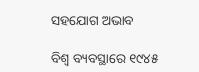ସହଯୋଗ ଅଭାବ

ବିଶ୍ୱ ବ୍ୟବସ୍ଥାରେ ୧୯୪୫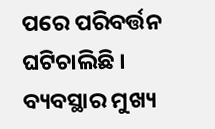ପରେ ପରିବର୍ତ୍ତନ ଘଟିଚାଲିଛି । ବ୍ୟବସ୍ଥାର ମୁଖ୍ୟ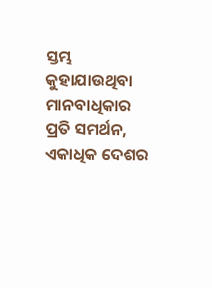ସ୍ତମ୍ଭ କୁହାଯାଉଥିବା ମାନବାଧିକାର ପ୍ରତି ସମର୍ଥନ, ଏକାଧିକ ଦେଶର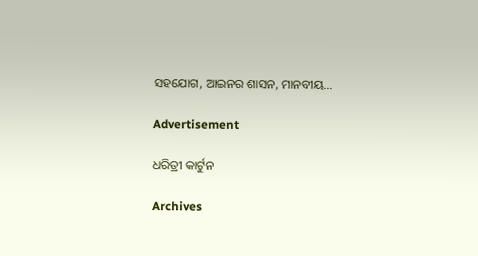ସହଯୋଗ, ଆଇନର ଶାସନ, ମାନବୀୟ…

Advertisement

ଧରିତ୍ରୀ କାର୍ଟୁନ

Archives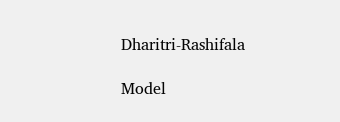Dharitri-Rashifala

Model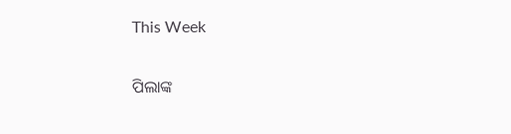This Week

ପିଲାଙ୍କ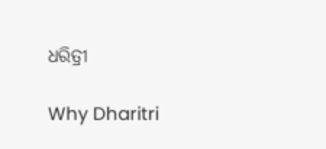ଧରିତ୍ରୀ

Why Dharitri